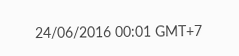24/06/2016 00:01 GMT+7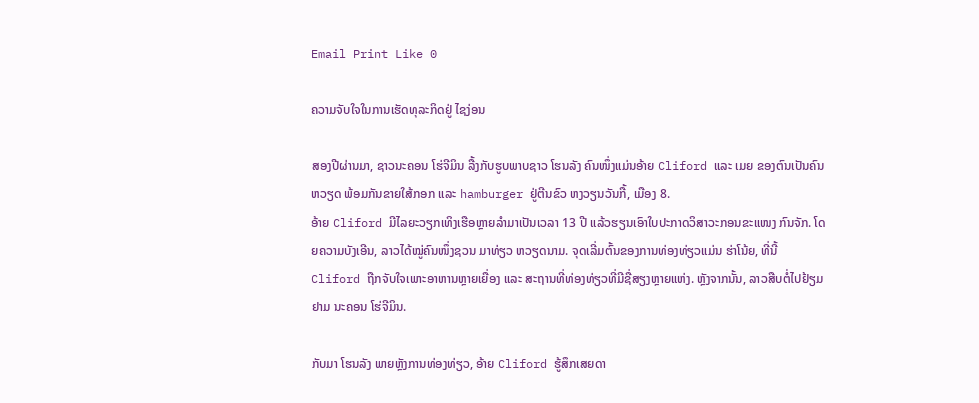Email Print Like 0

ຄວາມຈັບໃຈໃນການເຮັດທຸລະກິດຢູ່ ໄຊງ່ອນ

ສອງປີຜ່ານມາ, ຊາວນະຄອນ ໂຮ່ຈີມິນ ລື້ງກັບຮູບພາບຊາວ ໂຮນລັງ ຄົນໜຶ່ງແມ່ນອ້າຍ Cliford ແລະ ເມຍ ຂອງຕົນເປັນຄົນ ຫວຽດ ພ້ອມກັນຂາຍໃສ້ກອກ ແລະ hamburger ຢູ່ຕີນຂົວ ຫງວຽນວັນກື້, ເມືອງ 8.
ອ້າຍ Cliford ມີໄລຍະວຽກເທິງເຮືອຫຼາຍລຳມາເປັນເວລາ 13 ປີ ແລ້ວຮຽນເອົາໃບປະກາດວິສາວະກອນຂະແໜງ ກົນຈັກ. ໂດຍຄວາມບັງເອີນ, ລາວໄດ້ໝູ່ຄົນໜຶ່ງຊວນ ມາທ່ຽວ ຫວຽດນາມ. ຈຸດເລີ່ມຕົ້ນຂອງການທ່ອງທ່ຽວແມ່ນ ຮ່າໂນ້ຍ, ທີ່ນີ້ Cliford ຖືກຈັບໃຈເພາະອາຫານຫຼາຍເຍື່ອງ ແລະ ສະຖານທີ່ທ່ອງທ່ຽວທີ່ມີຊື່ສຽງຫຼາຍແຫ່ງ. ຫຼັງຈາກນັ້ນ, ລາວສືບຕໍ່ໄປຢ້ຽມຢາມ ນະຄອນ ໂຮ່ຈີມິນ.

ກັບມາ ໂຮນລັງ ພາຍຫຼັງການທ່ອງທ່ຽວ, ອ້າຍ Cliford ຮູ້ສຶກເສຍດາ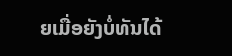ຍເມື່ອຍັງບໍ່ທັນໄດ້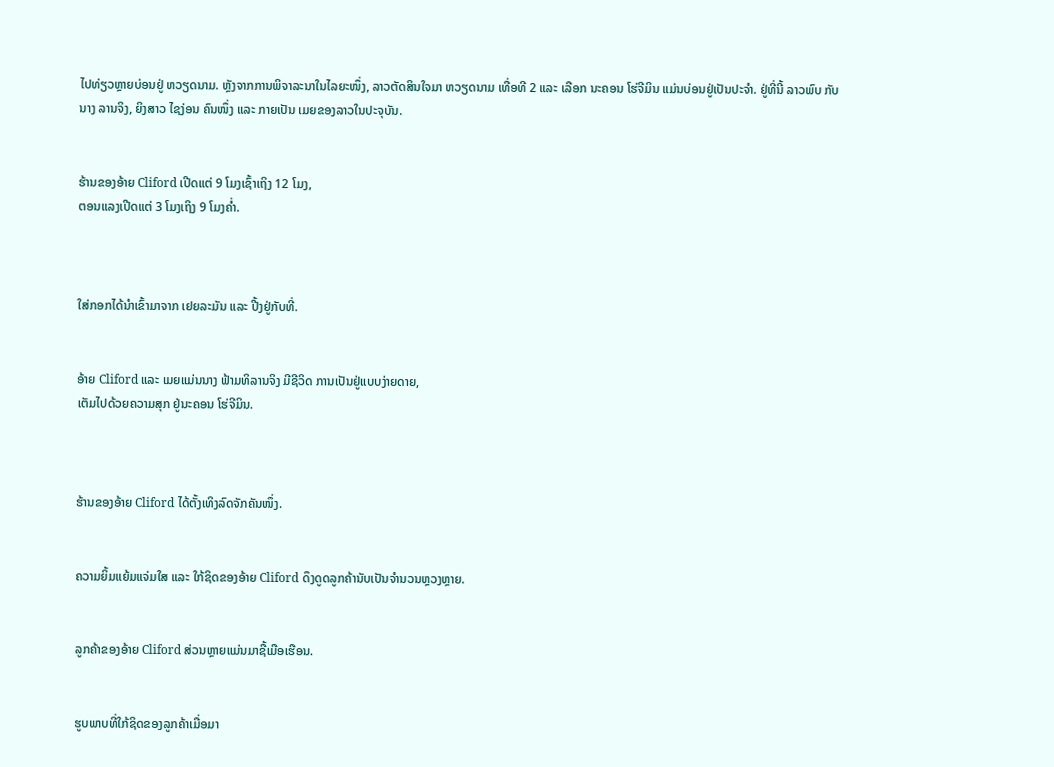ໄປທ່ຽວຫຼາຍບ່ອນຢູ່ ຫວຽດນາມ. ຫຼັງຈາກການພິຈາລະນາໃນໄລຍະໜຶ່ງ, ລາວຕັດສິນໃຈມາ ຫວຽດນາມ ເທື່ອທີ 2 ແລະ ເລືອກ ນະຄອນ ໂຮ່ຈີມິນ ແມ່ນບ່ອນຢູ່ເປັນປະຈຳ. ຢູ່ທີ່ນີ້ ລາວພົບ ກັບນາງ ລານຈິງ, ຍິງສາວ ໄຊງ່ອນ ຄົນໜຶ່ງ ແລະ ກາຍເປັນ ເມຍຂອງລາວໃນປະຈຸບັນ.


ຮ້ານຂອງອ້າຍ Cliford ເປີດແຕ່ 9 ໂມງເຊົ້າເຖິງ 12 ໂມງ,
ຕອນແລງເປີດແຕ່ 3 ໂມງເຖິງ 9 ໂມງຄ່ຳ.



ໃສ່ກອກໄດ້ນຳເຂົ້າມາຈາກ ເຢຍລະມັນ ແລະ ປີ້ງຢູ່ກັບທີ່.


ອ້າຍ Cliford ແລະ ເມຍແມ່ນນາງ ຟ້າມທິລານຈິງ ມີຊີວິດ ການເປັນຢູ່ແບບງ່າຍດາຍ,
ເຕັມໄປດ້ວຍຄວາມສຸກ ຢູ່ນະຄອນ ໂຮ່ຈີມິນ.



ຮ້ານຂອງອ້າຍ Cliford ໄດ້ຕັ້ງເທິງລົດຈັກຄັນໜຶ່ງ.


ຄວາມຍິ້ມແຍ້ມແຈ່ມໃສ ແລະ ໃກ້ຊິດຂອງອ້າຍ Cliford ດຶງດູດລູກຄ້ານັບເປັນຈຳນວນຫຼວງຫຼາຍ.


ລູກຄ້າຂອງອ້າຍ Cliford ສ່ວນຫຼາຍແມ່ນມາຊື້ເມືອເຮືອນ.


ຮູບພາບທີ່ໃກ້ຊິດຂອງລູກຄ້າເມື່ອມາ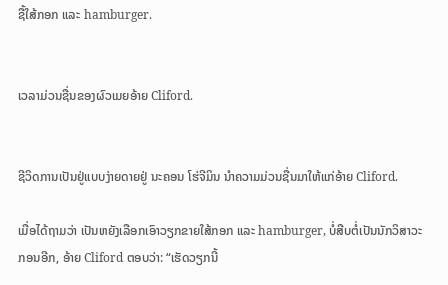ຊື້ໃສ້ກອກ ແລະ hamburger.


ເວລາມ່ວນຊື່ນຂອງຜົວເມຍອ້າຍ Cliford.


ຊີວິດການເປັນຢູ່ແບບງ່າຍດາຍຢູ່ ນະຄອນ ໂຮ່ຈີມິນ ນຳຄວາມມ່ວນຊື່ນມາໃຫ້ແກ່ອ້າຍ Cliford.

ເມື່ອໄດ້ຖາມວ່າ ເປັນຫຍັງເລືອກເອົາວຽກຂາຍໃສ້ກອກ ແລະ hamburger, ບໍ່ສືບຕໍ່ເປັນນັກວິສາວະກອນອີກ, ອ້າຍ Cliford ຕອບວ່າ: “ເຮັດວຽກນີ້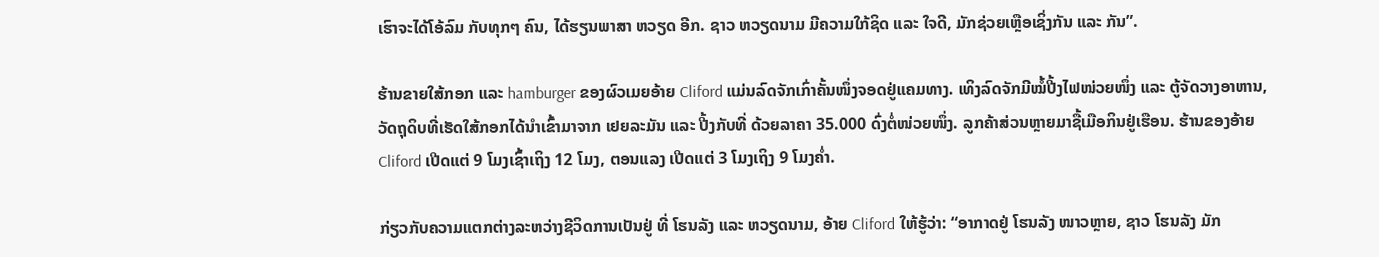ເຮົາຈະໄດ້ໂອ້ລົມ ກັບທຸກໆ ຄົນ, ໄດ້ຮຽນພາສາ ຫວຽດ ອີກ. ຊາວ ຫວຽດນາມ ມີຄວາມໃກ້ຊິດ ແລະ ໃຈດີ, ມັກຊ່ວຍເຫຼືອເຊິ່ງກັນ ແລະ ກັນ”.

ຮ້ານຂາຍໃສ້ກອກ ແລະ hamburger ຂອງຜົວເມຍອ້າຍ Cliford ແມ່ນລົດຈັກເກົ່າຄັ້ນໜຶ່ງຈອດຢູ່ແຄມທາງ. ເທິງລົດຈັກມີໝໍ້ປີ້ງໄຟໜ່ວຍໜຶ່ງ ແລະ ຕູ້ຈັດວາງອາຫານ, ວັດຖຸດິບທີ່ເຮັດໃສ້ກອກໄດ້ນຳເຂົ້າມາຈາກ ເຢຍລະມັນ ແລະ ປີ້ງກັບທີ່ ດ້ວຍລາຄາ 35.000 ດົ່ງຕໍ່ໜ່ວຍໜຶ່ງ. ລູກຄ້າສ່ວນຫຼາຍມາຊື້ເມືອກິນຢູ່ເຮືອນ. ຮ້ານຂອງອ້າຍ Cliford ເປີດແຕ່ 9 ໂມງເຊົ້າເຖິງ 12 ໂມງ, ຕອນແລງ ເປີດແຕ່ 3 ໂມງເຖິງ 9 ໂມງຄ່ຳ.

ກ່ຽວກັບຄວາມແຕກຕ່າງລະຫວ່າງຊີວິດການເປັນຢູ່ ທີ່ ໂຮນລັງ ແລະ ຫວຽດນາມ, ອ້າຍ Cliford ໃຫ້ຮູ້ວ່າ: “ອາກາດຢູ່ ໂຮນລັງ ໜາວຫຼາຍ, ຊາວ ໂຮນລັງ ມັກ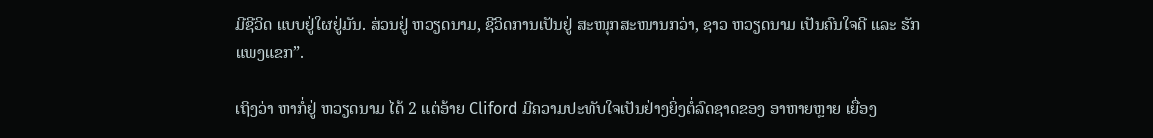ມີຊີວິດ ແບບຢູ່ໃຜຢູ່ມັນ. ສ່ວນຢູ່ ຫວຽດນາມ, ຊີວິດການເປັນຢູ່ ສະໜຸກສະໜານກວ່າ, ຊາວ ຫວຽດນາມ ເປັນຄົນໃຈດີ ແລະ ຮັກແພງແຂກ”.

ເຖິງວ່າ ຫາກໍ່ຢູ່ ຫວຽດນາມ ໄດ້ 2 ແຕ່ອ້າຍ Cliford ມີຄວາມປະທັບໃຈເປັນຢ່າງຍິ່ງຕໍ່ລົດຊາດຂອງ ອາຫາຍຫຼາຍ ເຍື່ອງ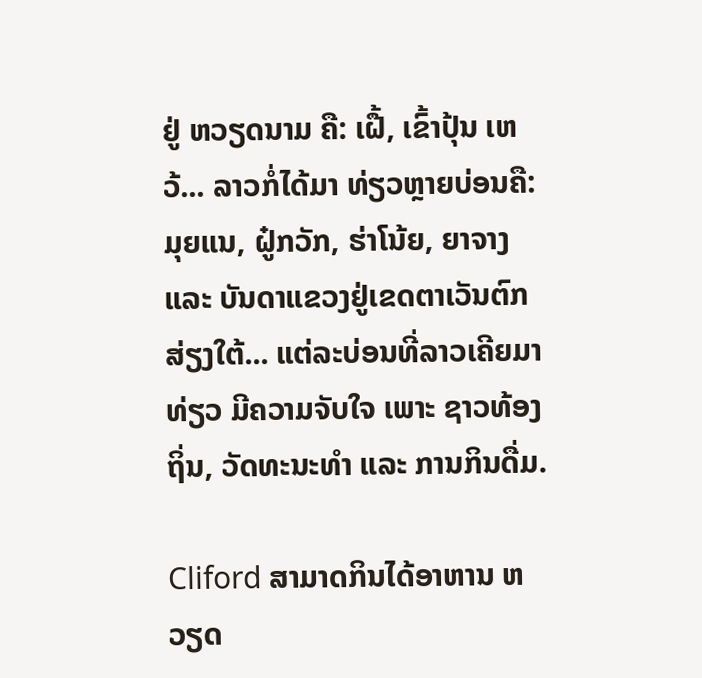ຢູ່ ຫວຽດນາມ ຄື: ເຝື້, ເຂົ້າປຸ້ນ ເຫວ້... ລາວກໍ່ໄດ້ມາ ທ່ຽວຫຼາຍບ່ອນຄື: ມຸຍແນ, ຝູ໋ກວັກ, ຮ່າໂນ້ຍ, ຍາຈາງ ແລະ ບັນດາແຂວງຢູ່ເຂດຕາເວັນຕົກສ່ຽງໃຕ້... ແຕ່ລະບ່ອນທີ່ລາວເຄີຍມາທ່ຽວ ມີຄວາມຈັບໃຈ ເພາະ ຊາວທ້ອງຖິ່ນ, ວັດທະນະທຳ ແລະ ການກິນດື່ມ.

Cliford ສາມາດກິນໄດ້ອາຫານ ຫວຽດ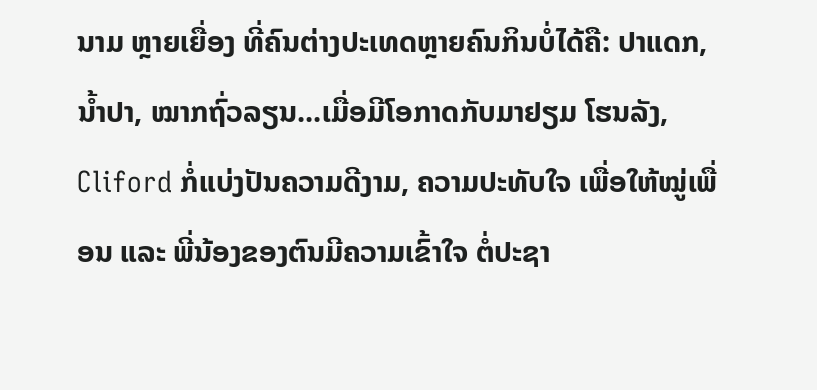ນາມ ຫຼາຍເຍື່ອງ ທີ່ຄົນຕ່າງປະເທດຫຼາຍຄົນກິນບໍ່ໄດ້ຄື: ປາແດກ, ນ້ຳປາ, ໝາກຖົ່ວລຽນ...ເມື່ອມີໂອກາດກັບມາຢຽມ ໂຮນລັງ, Cliford ກໍ່ແບ່ງປັນຄວາມດີງາມ, ຄວາມປະທັບໃຈ ເພື່ອໃຫ້ໝູ່ເພື່ອນ ແລະ ພີ່ນ້ອງຂອງຕົນມີຄວາມເຂົ້າໃຈ ຕໍ່ປະຊາ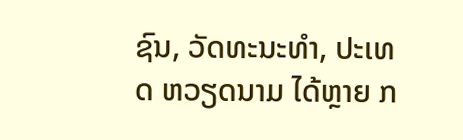ຊົນ, ວັດທະນະທຳ, ປະເທດ ຫວຽດນາມ ໄດ້ຫຼາຍ ກ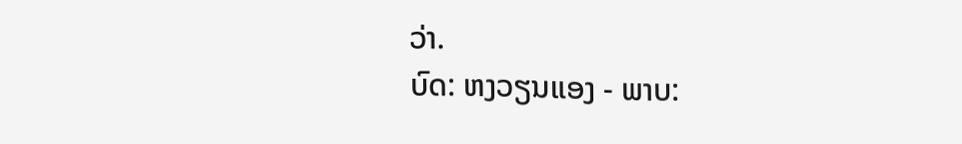ວ່າ.
ບົດ: ຫງວຽນແອງ - ພາບ: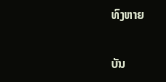ທົງຫາຍ

ບັນ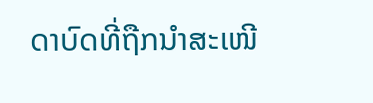ດາບົດທີ່ຖືກນຳສະເໜີ